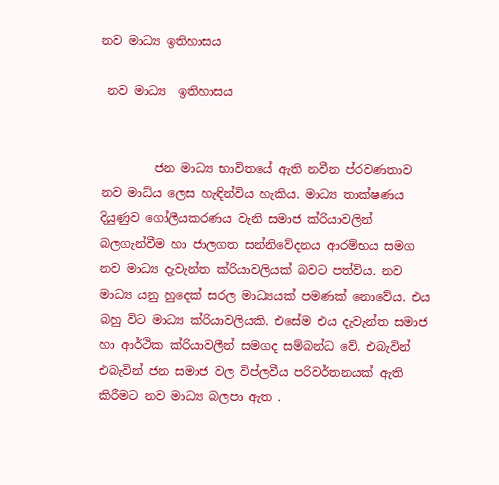නව මාධ්‍ය ඉතිහාසය

 නව මාධ්‍ය  ඉතිහාසය


         ජන මාධ්‍ය භාවිතයේ ඇති නවීන ප්රවණතාව නව මාධ්ය ලෙස හැඳින්විය හැකිය. මාධ්‍ය තාක්ෂණය දියුණුව ගෝලීයකරණය වැනි සමාජ ක්රියාවලින් බලගැන්වීම හා ජාලගත සන්නිවේදනය ආරම්භය සමග නව මාධ්‍ය දැවැන්ත ක්රියාවලියක් බවට පත්විය. නව මාධ්‍ය යනු හුදෙක් සරල මාධ්‍යයක් පමණක් නොවේය. එය බහු විට මාධ්‍ය ක්රියාවලියකි. එසේම එය දැවැන්ත සමාජ හා ආර්ථික ක්රියාවලීන් සමගද සම්බන්ධ වේ. එබැවින් එබැවින් ජන සමාජ වල විප්ලවීය පරිවර්තනයක් ඇති කිරීමට නව මාධ්‍ය බලපා ඇත .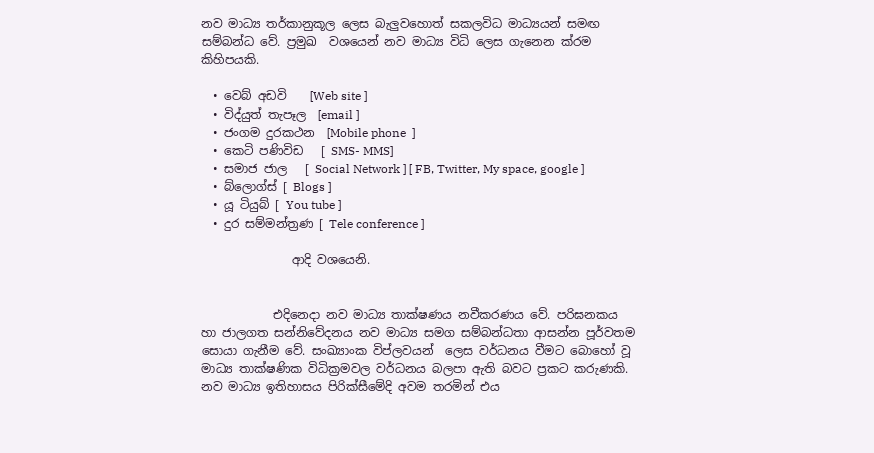නව මාධ්‍ය තර්කානුකූල ලෙස බැලුවහොත් සකලවිධ මාධ්‍යයන් සමඟ සම්බන්ධ වේ. ප්‍රමුඛ  වශයෙන් නව මාධ්‍ය විධි ලෙස ගැනෙන ක්රම කිහිපයකි.

  • වෙබ් අඩවි    [Web site ]
  • විද්යුත් තැපෑල  [email ]
  • ජංගම දුරකථන  [Mobile phone  ]
  • කෙටි පණිවිඩ   [ SMS- MMS]
  • සමාජ ජාල   [ Social Network ] [ FB, Twitter, My space, google ]
  • බ්ලොග්ස් [ Blogs ]
  • යූ ටියුබ් [ You tube ]
  • දුර සම්මන්ත්‍රණ [ Tele conference ]

               ආදි වශයෙනි.


            එදිනෙදා නව මාධ්‍ය තාක්ෂණය නවීකරණය වේ. පරිඝනක‍ය හා ජාලගත සන්නිවේදනය නව මාධ්‍ය සමග සම්බන්ධතා ආසන්න පූර්වතම සොයා ගැනීම වේ. සංඛ්‍යාංක විප්ලවයන්  ලෙස වර්ධනය වීමට බොහෝ වූ මාධ්‍ය තාක්ෂණික විධික්‍රමවල වර්ධනය බලපා ඇති බවට ප්‍රකට කරුණකි. නව මාධ්‍ය ඉතිහාසය පිරික්සීමේදි අවම තරමින් එය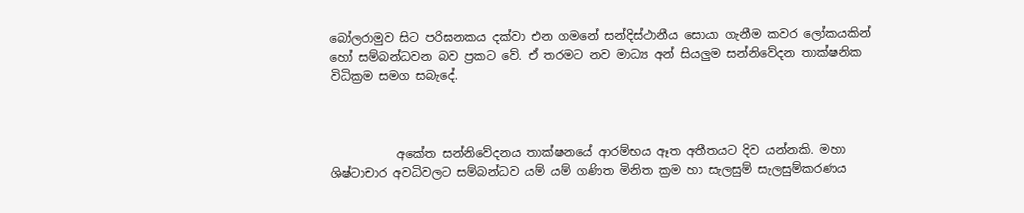බෝලරාමුව සිට පරිඝනක‍ය දක්වා එන ගමනේ සන්දිස්ථානීය සොයා ගැනීම කවර ලෝකයකින් හෝ සම්බන්ධවන බව ප්‍රකට වේ. ඒ තරමට නව මාධ්‍ය අන් සියලුම සන්නිවේදන තාක්ෂනික විධික්‍රම සමග සබැදේ.



           අකේත සන්නිවේදනය තාක්ෂනයේ ආරම්භය ඈත අතීතයට දිව යන්නකි. මහා ශිෂ්ටාචාර අවධිවලට සම්බන්ධව යම් යම් ගණිත මිනිත ක්‍රම හා සැලසුම් සැලසුම්කරණය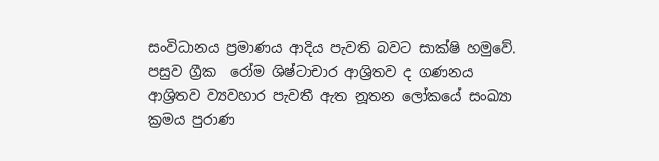සංවිධානය ප්‍රමාණය ආදිය පැවති බවට සාක්ෂි හමුවේ. පසුව ග්‍රීක  රෝම ශිෂ්ටාචාර ආශ්‍රිතව ද ගණනය ආශ්‍රිතව ව්‍යවහාර පැවතී ඇත නූතන ලෝකයේ සංඛ්‍යා ක්‍රමය පුරාණ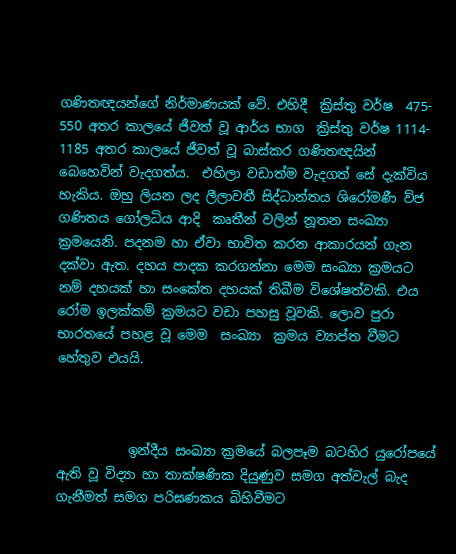ගණිතඥයන්ගේ නිර්මාණයක් වේ. එහිදී  ක්‍රිස්තු වර්ෂ  475- 550 අතර කාලයේ ජීවත් වූ ආර්ය භාග  ක්‍රිස්තු වර්ෂ 1114- 1185 අතර කාලයේ ජීවත් වූ බාස්කර ගණිතඥයින් බෙහෙවින් වැදගත්ය.  එහිලා වඩාත්ම වැදගත් සේ දැක්විය හැකිය. ඔහු ලියන ලද ලීලාවතී සිද්ධාන්තය ශිරෝමණී ව්ජ ගණිතය ගෝලධිය ආදි  කෘතීන් වලින් නූතන සංඛ්‍යා ක්‍රමයෙනි. පදනම හා ඒවා භාවිත කරන ආකාරයන් ගැන දක්වා ඇත. දහය පාදක කරගන්නා මෙම සංඛ්‍යා ක්‍රමයට නම් දහයක් හා සංකේත දහයක් තිබීම විශේෂත්වකි. එය රෝම ඉලක්කම් ක්‍රමයට වඩා පහසු වූවකි. ලොව පුරා භාරතයේ පහළ වූ මෙම  සංඛ්‍යා  ක්‍රමය ව්‍යාප්ත වීමට හේතුව එයයි.



           ඉන්දීය සංඛ්‍යා ක්‍රමයේ බලපෑම බටහිර යුරෝපයේ ඇති වූ විද්‍යා හා තාක්ෂණික දියුණුව සමග අත්වැල් බැද ගැනීමත් සමග පරිඝණකය බිහිවීමට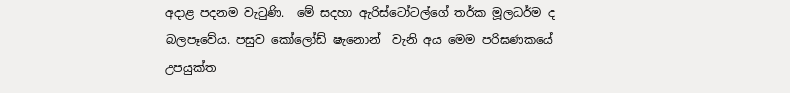අදාළ පදනම වැටුණි.  මේ සදහා ඇරිස්ටෝටල්ගේ තර්ක මූලධර්ම ද බලපෑවේය. පසුව කෝලෝඩ් ෂැනොන්  වැනි අය මෙම පරිඝණකයේ උපයුක්ත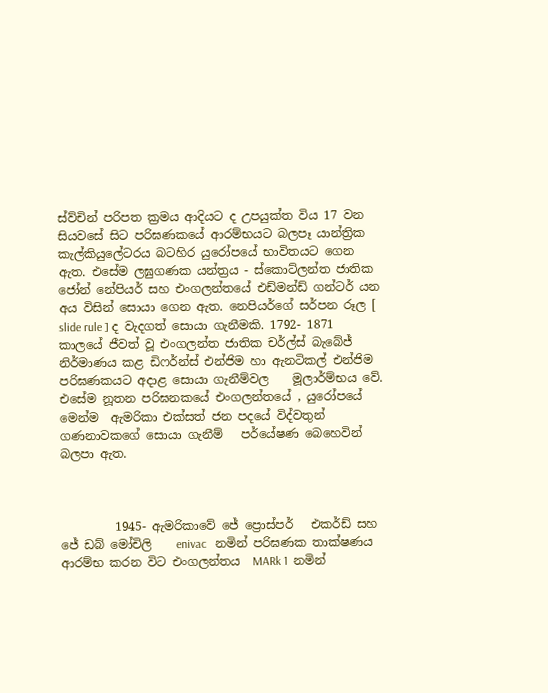ස්ව්චින් පරිපත ක්‍රමය ආදියට ද උපයුක්ත විය 17 වන සියවසේ සිට පරිඝණකයේ ආරම්භයට බලපෑ යාන්ත්‍රික කැල්කියුලේටරය බටහිර යුරෝපයේ භාවිතයට ගෙන ඇත. එසේම ලඝුගණක යන්ත්‍රය - ස්කොට්ලන්ත ජාතික ජෝන් නේපියර් සහ එංගලන්තයේ එඩ්මන්ඩ් ගන්ටර් යන අය විසින් සොයා ගෙන ඇත. නෙපියර්ගේ සර්පන රූල [ slide rule ] ද වැදගත් සොයා ගැනීමකි. 1792- 1871 කාලයේ ජීවත් වූ එංගලන්ත ජාතික චර්ල්ස් බැබේජ් නිර්මාණය කළ ඩිෆර්න්ස් එන්ජිම හා ඇනටිකල් එන්ජිම පරිඝණකයට අදාළ සොයා ගැනීම්වල    මූලාර්ම්භය වේ. එසේම නූතන පරිඝනකයේ එංගලන්තයේ , යුරෝපයේ මෙන්ම  ඇමරිකා එක්සත් ජන පදයේ විද්වතුන් ගණනාවකගේ සොයා ගැනීම්   පර්යේෂණ බෙහෙවින් බලපා ඇත.



         1945- ඇමරිකාවේ ජේ ප්‍රොස්පර්   එකර්ඩ් සහ ජේ ඩබ් මෝචිලි    enivac   නමින් පරිඝණක තාක්ෂණය ආරම්භ කරන විට එංගලන්තය  MARk 1  නමින්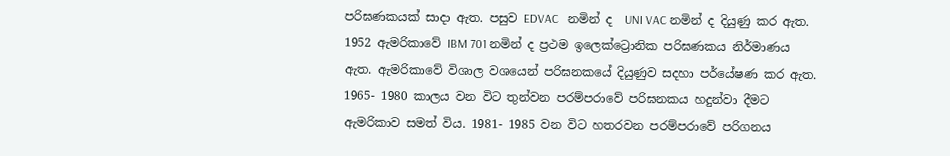පරිඝණක‍යක් සාදා ඇත. පසුව EDVAC   නමින් ද  UNI VAC නමින් ද දියුණු කර ඇත. 1952 ඇමරිකාවේ IBM 701 නමින් ද ප්‍රථම ඉලෙක්ට්‍රොනික පරිඝණකය නිර්මාණය ඇත. ඇමරිකාවේ විශාල වශයෙන් පරිඝනකයේ දියුණුව සදහා පර්යේෂණ කර ඇත. 1965- 1980 කාලය වන විට තුන්වන පරම්පරාවේ පරිඝනකය හදුන්වා දීමට ඇමරිකාව සමත් විය. 1981- 1985 වන විට හතරවන පරම්පරාවේ පරිගනය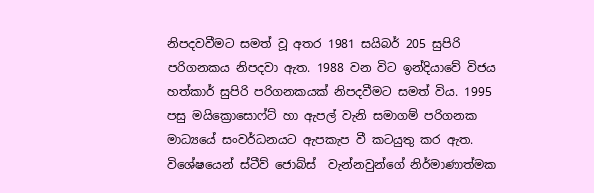නිපදවවීමට සමත් වූ අතර 1981 සයිබර් 205 සුපිරි පරිගනකය නිපදවා ඇත. 1988 වන විට ඉන්දියාවේ විජය හත්කාර් සුපිරි පරිගනකයක් නිපදවීමට සමත් විය. 1995 පසු මයික්‍රොසොෆ්ට් හා ඇපල් වැනි සමාගම් පරිගනක මාධ්‍යයේ සංවර්ධනයට ඇපකැප වී කටයුතු කර ඇත. විශේෂයෙන් ස්ටීව් ජොබ්ස්  වැන්නවුන්ගේ නිර්මාණාත්මක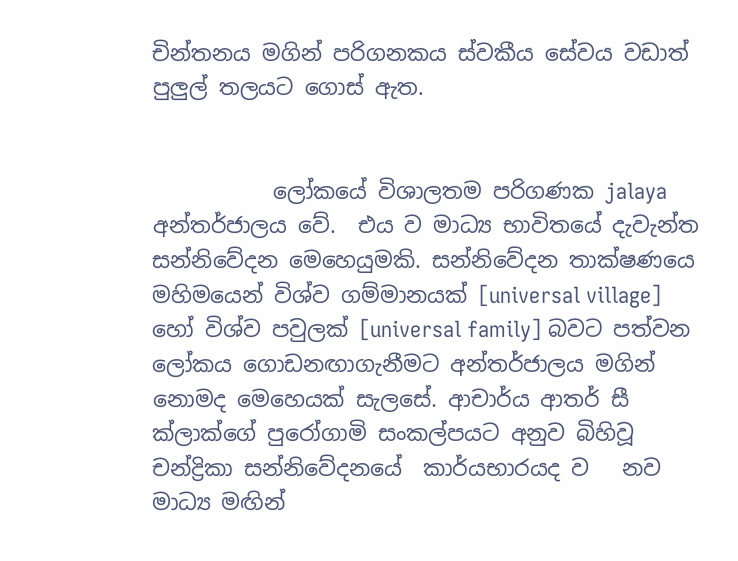චින්තනය මගින් පරිගනකය ස්වකීය සේවය වඩාත් පුලුල් තලයට ගොස් ඇත.


           ලෝකයේ විශාලතම පරිගණක jalaya අන්තර්ජාලය වේ.  එය ව මාධ්‍ය භාවිතයේ දැවැන්ත සන්නිවේදන මෙහෙයුමකි. සන්නිවේදන තාක්ෂණයෙ මහිමයෙන් විශ්ව ගම්මානයක් [universal village]  හෝ විශ්ව පවුලක් [universal family] බවට පත්වන ලෝකය ගොඩනඟාගැනීමට අන්තර්ජාලය මගින් නොමද මෙහෙයක් සැලසේ. ආචාර්ය ආතර් සී ක්ලාක්ගේ පුරෝගාමි සංකල්පයට අනුව බිහිවූ චන්ද්‍රිකා සන්නිවේදනයේ  කාර්යභාරයද ව   නව  මාධ්‍ය මඟින්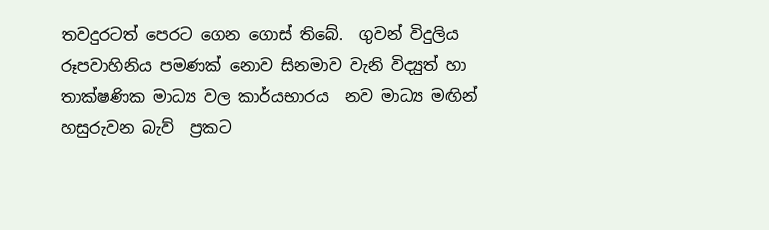තවදුරටත් පෙරට ගෙන ගොස් තිබේ.  ගුවන් විදුලිය රූපවාහිනිය පමණක් නොව සිනමාව වැනි විද්‍යුත් හා තාක්ෂණික මාධ්‍ය වල කාර්යභාරය  නව මාධ්‍ය මඟින් හසුරුවන බැව්  ප්‍රකට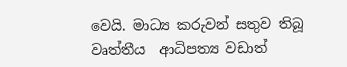වෙයි. මාධ්‍ය කරුවන් සතුව තිබූ  වෘත්තීය  ආධිපත්‍ය වඩාත් ‍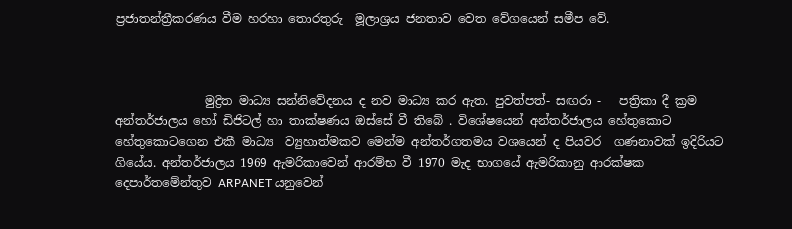ප්‍රජාතන්ත්‍රීකරණය වීම හරහා තොරතුරු  මූලාශ්‍රය ජනතාව වෙත වේගයෙන් සමීප වේ.



               මුද්‍රිත මාධ්‍ය සන්නිවේදනය ද නව මාධ්‍ය කර ඇත. පුවත්පත්- සඟරා -   පත්‍රිකා දී ක්‍රම අන්තර්ජාලය හෝ ඩිජිටල් හා තාක්ෂණය ඔස්සේ වී තිබේ . විශේෂයෙන් අන්තර්ජාලය හේතුකොට හේතුකොටගෙන එකී මාධ්‍ය  ව්‍යුහාත්මකව මෙන්ම අන්තර්ගතමය වශයෙන් ද පියවර  ගණනාවක් ඉදිරියට ගියේය. අන්තර්ජාලය 1969 ඇමරිකාවෙන් ආරම්භ වී 1970 මැද භාගයේ ඇමරිකානු ආරක්ෂක දෙපාර්තමේන්තුව ARPANET යනුවෙන්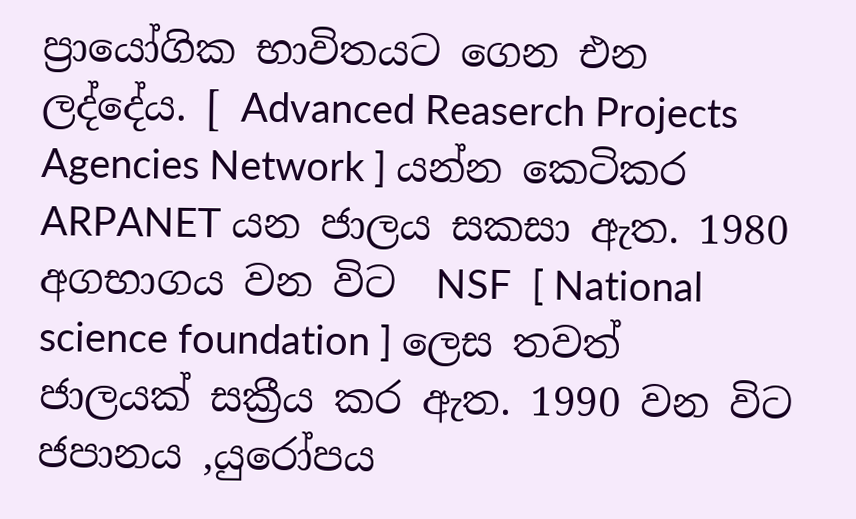ප්‍රායෝගික භාවිතයට ගෙන එන ලද්දේය. [ Advanced Reaserch Projects Agencies Network ] යන්න කෙටිකර ARPANET යන ජාලය සකසා ඇත. 1980 අගභාගය වන විට  NSF  [ National science foundation ] ලෙස තවත් ජාලයක් සක්‍රීය කර ඇත. 1990 වන විට ජපානය ,යුරෝපය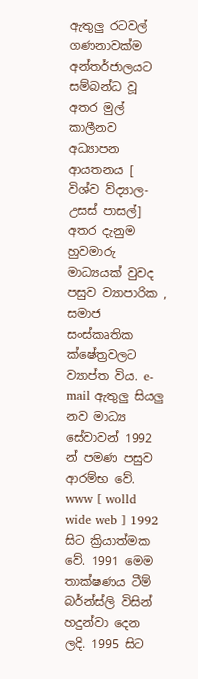ඇතුලු රටවල් ගණනාවක්ම අන්තර්ජාලයට සම්බන්ධ වූ අතර මුල් කාලීනව අධ්‍යාපන ආයතනය [ විශ්ව ව්ද්‍යාල- උසස් පාසල්] අතර දැනුම හුවමාරු මාධ්‍යයක් වුවද පසුව ව්‍යාපාරික , සමාජ  සංස්කෘතික ක්ෂේත්‍රවලට ව්‍යාප්ත විය. e- mail ඇතුලු සියලු නව මාධ්‍ය සේවාවන් 1992 න් පමණ පසුව ආරම්භ වේ. www [ wolld wide web ] 1992 සිට ක්‍රියාත්මක වේ. 1991 මෙම තාක්ෂණය ටීම් බර්න්ස්ලි විසින් හදුන්වා දෙන ලදි. 1995 සිට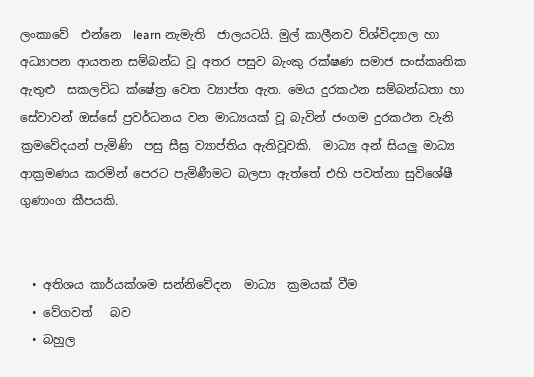ලංකාවේ  එන්නෙ  learn නැමැති  ජාලයටයි. මුල් කාලීනව ව්ශ්විද්‍යාල හා අධ්‍යාපන ආයතන සම්බන්ධ වූ අතර පසුව බැංකු රක්ෂණ සමාජ සංස්කෘතික ඇතුළු  සකලවිධ ක්ෂේත්‍ර වෙත ව්‍යාප්ත ඇත. මෙය දුරකථන සම්බන්ධතා හා සේවාවන් ඔස්සේ ප්‍රවර්ධනය වන මාධ්‍යයක් වූ බැවින් ජංගම දුරකථන වැනි  ක්‍රමවේදයන් පැමිණි  පසු සීඝ්‍ර ව්‍යාප්තිය ඇතිවූවකි.  මාධ්‍ය අන් සියලු මාධ්‍ය ආක්‍රමණය කරමින් පෙරට පැමිණීමට බලපා ඇත්තේ එහි පවත්නා සුවිශේෂී ගුණාංග කීපයකි.


  • අතිශය කාර්යක්ශම සන්නිවේදන  මාධ්‍ය  ක්‍රමයක් වීම
  • වේගවත්   බව
  • බහුල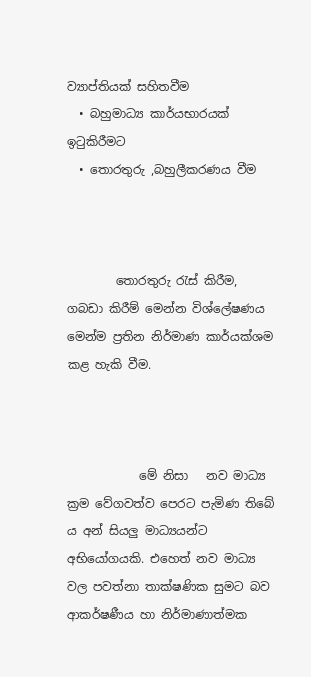ව්‍යාප්තියක් සහිතවීම
  • බහුමාධ්‍ය කාර්යභාරයක් ඉටුකිරීමට
  • තොරතුරු ,බහුලීකරණය වීම



        තොරතුරු රැස් කිරීම, ගබඩා කිරීම් මෙන්න විශ්ලේෂණය මෙන්ම ප්‍රතින නිර්මාණ කාර්යක්ශම කළ හැකි වීම.



            මේ නිසා   නව මාධ්‍ය ක්‍රම වේගවත්ව පෙරට පැමිණ තිබේ ය අන් සියලු මාධ්‍යයන්ට අභියෝගයකි. එහෙත් නව මාධ්‍ය වල පවත්නා තාක්ෂණික සුමට බව ආකර්ෂණීය හා නිර්මාණාත්මක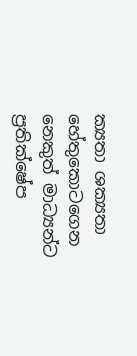ක්‍යතා ශක්‍යතා හේතුකොටගෙන නෙකුත් මාධ්‍යන්ට ප්‍රතික්ෂේප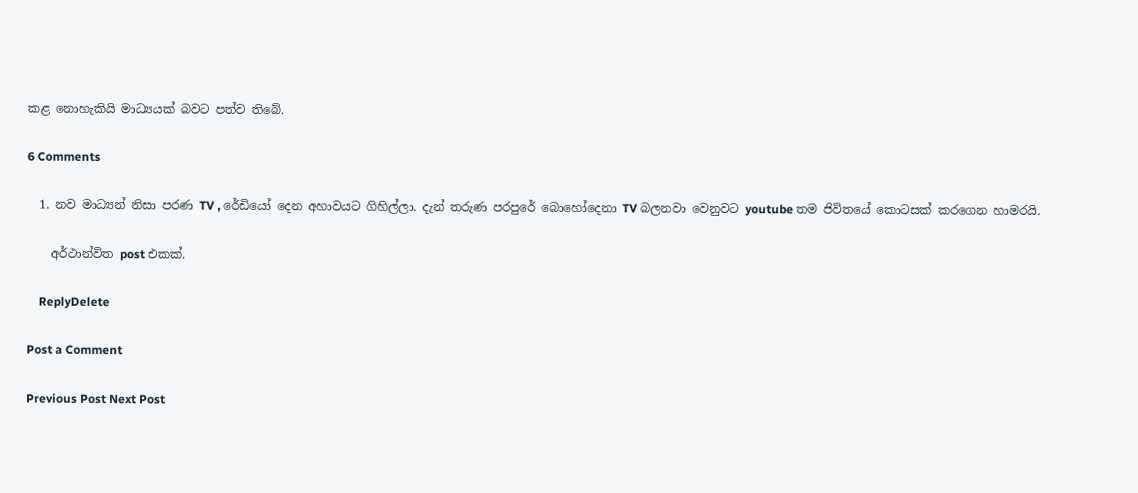කළ නොහැකියි මාධ්‍යයක් බවට පත්ව තිබේ.

6 Comments

  1. නව මාධ්‍යන් නිසා පරණ TV , රේඩියෝ දෙන අහාවයට ගිහිල්ලා. දැන් තරුණ පරපුරේ බොහෝදෙනා TV බලනවා වෙනුවට youtube තම ජිවිතයේ කොටසක් කරගෙන හාමරයි.

    අර්ථාන්විත post එකක්.

    ReplyDelete

Post a Comment

Previous Post Next Post